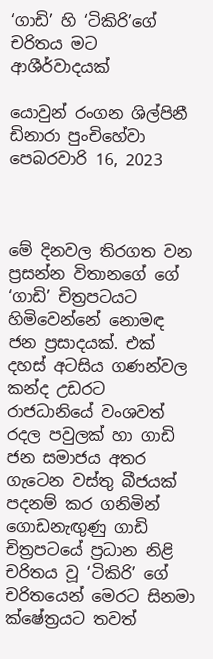‘ගාඩි’ හි ‘ටිකිරි’ගේ චරිතය මට ආශීර්වාදයක්

යොවුන් රංගන ශිල්පිනී ඩිනාරා පුංචිහේවා
පෙබරවාරි 16, 2023



මේ දිනවල තිරගත වන ප්‍රසන්න විතානගේ ගේ ‘ගාඩි’ චිත්‍රපටයට හිමිවෙන්නේ නොමඳ ජන ප්‍රසාදයක්. එක් දහස් අටසිය ගණන්වල කන්ද උඩරට රාජධානියේ වංශවත් රදල පවුලක් හා ගාඩි ජන සමාජය අතර ගැටෙන වස්තු බීජයක් පදනම් කර ගනිමින් ගොඩනැඟුණු ගාඩි චිත්‍රපටයේ ප්‍රධාන නිළි චරිතය වූ ‘ටිකිරි’ ගේ චරිතයෙන් මෙරට සිනමා ක්ෂේත්‍රයට තවත්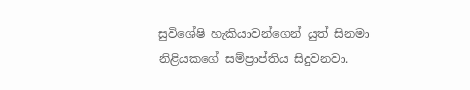සුවිශේෂි හැකියාවන්ගෙන් යුත් සිනමා නිළියකගේ සම්ප්‍රාප්තිය සිදුවනවා.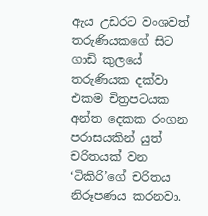ඇය උඩරට වංශවත් තරුණියකගේ සිට ගාඩි කුලයේ තරුණියක දක්වා එකම චිත්‍රපටයක අන්ත දෙකක රංගන පරාසයකින් යුත් චරිතයක් වන ‘ටිකිරි’ගේ චරිතය නිරූපණය කරනවා.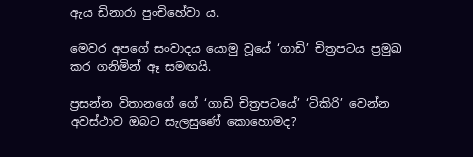ඇය ඩිනාරා පුංචිහේවා ය.

මෙවර අපගේ සංවාදය යොමු වූයේ ‘ගාඩි’ චිත්‍රපටය ප්‍රමුඛ කර ගනිමින් ඈ සමඟයි.

ප්‍රසන්න විතානගේ ගේ ‘ගාඩි චිත්‍රපටයේ’ ‘ටිකිරි’ වෙන්න අවස්ථාව ඔබට සැලසුණේ කොහොමද?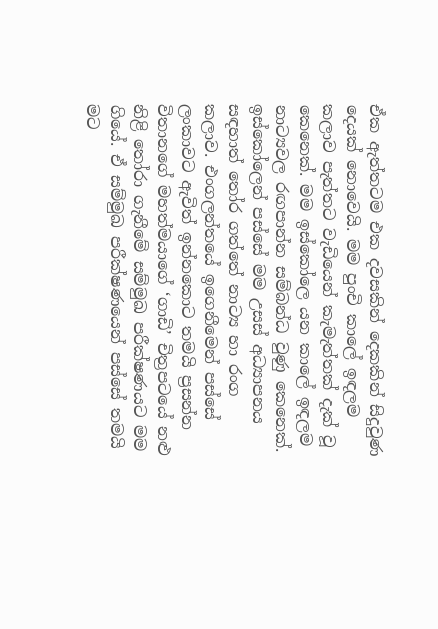ඒක ඇත්තටම එක දවසකින් දෙකකින් සිදුවුණ දෙයක් නොවෙයි. මම පුංචි කාලේ ඉඳලම කලාව පැත්තට වැඩියෙන් කැමැත්තක් දැක් වූ කෙනෙක්. මම ඉස්කෝලෙ යන කාලේ ඉඳලම නාට්‍යවල රඟපාන්න සම්බන්ධ වුණු කෙනෙක්. ඉස්කෝලෙන් පස්සේ මම උසස් අධ්‍යාපනය සඳහාත් තෝර ගත්තේ නාට්‍ය හා රංග කලාව. එංගලන්තයේ ඉගෙනීමෙන් පස්සේ ලංකාවට ඇවිත් ඉන්නකොට තමයි ප්‍රසන්න විතානගේ මහත්මයාගේ ‘ගාඩි’ චිත්‍රපටයේ නළු නිළි තෝරා ගැනීමේ සම්මුඛ පරීක්ෂණයට මම ගියේ. ඒ සම්මුඛ පරීක්ෂණයෙන් පස්සේ තමයි මට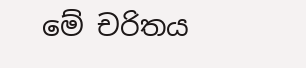මේ චරිතය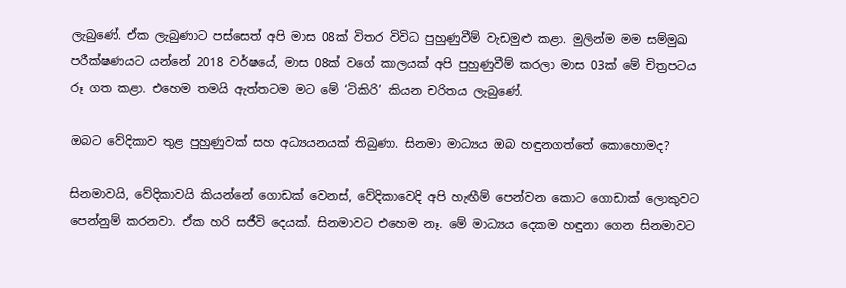ලැබුණේ. ඒක ලැබුණාට පස්සෙත් අපි මාස 08ක් විතර විවිධ පුහුණුවීම් වැඩමුළු කළා. මුලින්ම මම සම්මුඛ පරීක්ෂණයට යන්නේ 2018 වර්ෂයේ, මාස 08ක් වගේ කාලයක් අපි පුහුණුවීම් කරලා මාස 03ක් මේ චිත්‍රපටය රූ ගත කළා. එහෙම තමයි ඇත්තටම මට මේ ‘ටිකිරි’ කියන චරිතය ලැබුණේ.

ඔබට වේදිකාව තුළ පුහුණුවක් සහ අධ්‍යයනයක් තිබුණා. සිනමා මාධ්‍යය ඔබ හඳුනගත්තේ කොහොමද?

සිනමාවයි, වේදිකාවයි කියන්නේ ගොඩක් වෙනස්, වේදිකාවෙදි අපි හැඟීම් පෙන්වන කොට ගොඩාක් ලොකුවට පෙන්නුම් කරනවා. ඒක හරි සජීවි දෙයක්. සිනමාවට එහෙම නෑ. මේ මාධ්‍යය දෙකම හඳුනා ගෙන සිනමාවට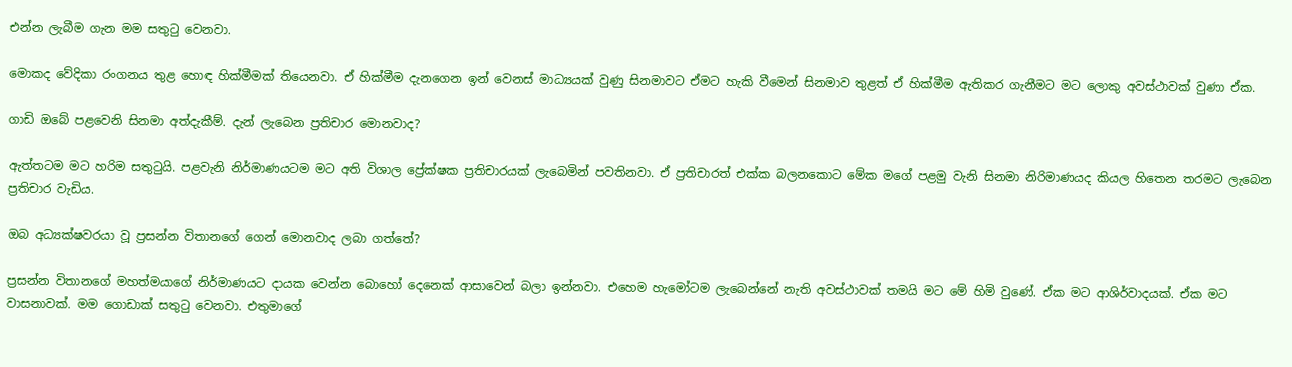එන්න ලැබීම ගැන මම සතුටු වෙනවා.

මොකද වේදිකා රංගනය තුළ හොඳ හික්මීමක් තියෙනවා. ඒ හික්මීම දැනගෙන ඉන් වෙනස් මාධ්‍යයක් වුණු සිනමාවට ඒමට හැකි වීමෙන් සිනමාව තුළත් ඒ හික්මීම ඇතිකර ගැනීමට මට ලොකු අවස්ථාවක් වුණා ඒක.

ගාඩි ඔබේ පළවෙනි සිනමා අත්දැකීම්. දැන් ලැබෙන ප්‍රතිචාර මොනවාද?

ඇත්තටම මට හරිම සතුටුයි. පළවැනි නිර්මාණයටම මට අති විශාල ප්‍රේක්ෂක ප්‍රතිචාරයක් ලැබෙමින් පවතිනවා. ඒ ප්‍රතිචාරත් එක්ක බලනකොට මේක මගේ පළමු වැනි සිනමා නිරිමාණයද කියල හිතෙන තරමට ලැබෙන ප්‍රතිචාර වැඩිය.

ඔබ අධ්‍යක්ෂවරයා වූ ප්‍රසන්න විතානගේ ගෙන් මොනවාද ලබා ගත්තේ?

ප්‍රසන්න විතානගේ මහත්මයාගේ නිර්මාණයට දායක වෙන්න බොහෝ දෙනෙක් ආසාවෙන් බලා ඉන්නවා. එහෙම හැමෝටම ලැබෙන්නේ නැති අවස්ථාවක් තමයි මට මේ හිමි වුණේ. ඒක මට ආශිර්වාදයක්. ඒක මට වාසනාවක්. මම ගොඩාක් සතුටු වෙනවා. එතුමාගේ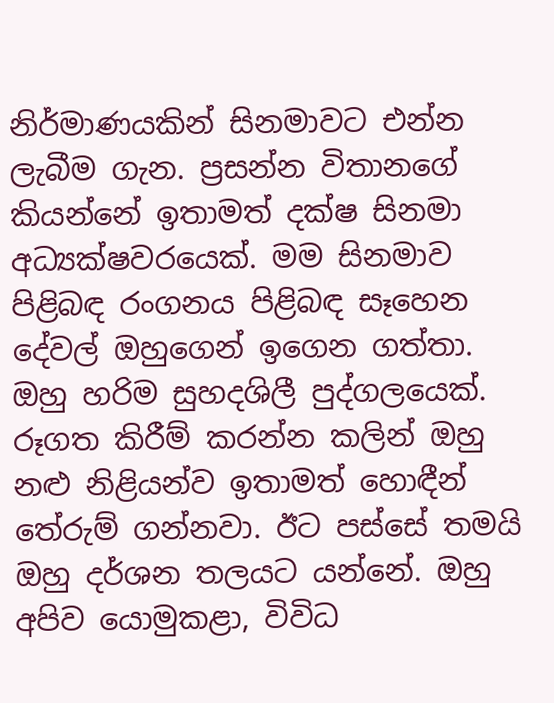නිර්මාණයකින් සිනමාවට එන්න ලැබීම ගැන. ප්‍රසන්න විතානගේ කියන්නේ ඉතාමත් දක්ෂ සිනමා අධ්‍යක්ෂවරයෙක්. මම සිනමාව පිළිබඳ රංගනය පිළිබඳ සෑහෙන දේවල් ඔහුගෙන් ඉගෙන ගත්තා. ඔහු හරිම සුහදශිලී පුද්ගලයෙක්. රූගත කිරීම් කරන්න කලින් ඔහු නළු නිළියන්ව ඉතාමත් හොඳීන් තේරුම් ගන්නවා. ඊට පස්සේ තමයි ඔහු දර්ශන තලයට යන්නේ. ඔහු අපිව යොමුකළා, විවිධ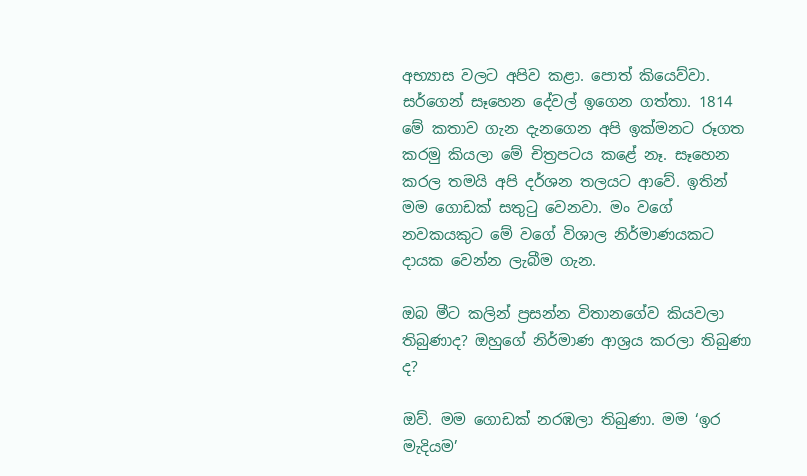අභ්‍යාස වලට අපිව කළා. පොත් කියෙව්වා. සර්ගෙන් සෑහෙන දේවල් ඉගෙන ගත්තා. 1814 මේ කතාව ගැන දැනගෙන අපි ඉක්මනට රූගත කරමු කියලා මේ චිත්‍රපටය කළේ නෑ. සෑහෙන කරල තමයි අපි දර්ශන තලයට ආවේ. ඉතින් මම ගොඩක් සතුටු වෙනවා. මං වගේ නවකයකුට මේ වගේ විශාල නිර්මාණයකට දායක වෙන්න ලැබීම ගැන.

ඔබ මීට කලින් ප්‍රසන්න විතානගේව කියවලා තිබුණාද? ඔහුගේ නිර්මාණ ආශ්‍රය කරලා තිබුණා ද?

ඔව්. මම ගොඩක් නරඹලා තිබුණා. මම ‘ඉර මැදියම’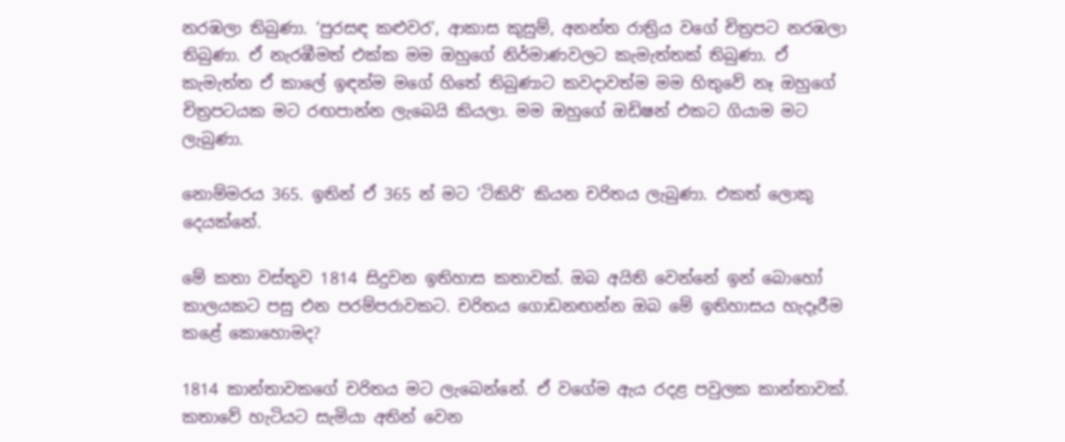නරඹලා තිබුණා. ‘පුරසඳ කළුවර’, ආකාස කුසුම්, අනන්ත රාත්‍රිය වගේ චිත්‍රපට නරඹලා තිබුණා. ඒ නැරඹීමත් එක්ක මම ඔහුගේ නිර්මාණවලට කැමැත්තක් තිබුණා. ඒ කැමැත්ත ඒ කාලේ ඉඳන්ම මගේ හිතේ තිබුණාට කවදාවත්ම මම හිතුවේ නෑ ඔහුගේ චිත්‍රපටයක මට රඟපාන්න ලැබෙයි කියලා. මම ඔහුගේ ඔඩිෂන් එකට ගියාම මට ලැබුණා.

නොම්මරය 365. ඉතින් ඒ 365 න් මට ‘ටිකිරි’ කියන චරිතය ලැබුණා. එකත් ලොකු දෙයක්නේ.

මේ කතා වස්තුව 1814 සිදුවන ඉතිහාස කතාවක්. ඔබ අයිති වෙන්නේ ඉන් බොහෝ කාලයකට පසු එන පරම්පරාවකට. චරිතය ගොඩනඟන්න ඔබ මේ ඉතිහාසය හැදෑරීම කළේ කොහොමද?

1814 කාන්තාවකගේ චරිතය මට ලැබෙන්නේ. ඒ වගේම ඇය රදළ පවුලක කාන්තාවක්. කතාවේ හැටියට සැමියා අතින් වෙන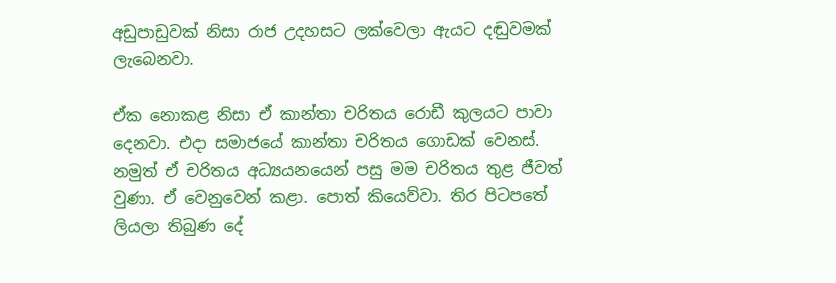අඩුපාඩුවක් නිසා රාජ උදහසට ලක්වෙලා ඇයට දඬුවමක් ලැබෙනවා.

ඒක නොකළ නිසා ඒ කාන්තා චරිතය රොඩී කුලයට පාවා දෙනවා. එදා සමාජයේ කාන්තා චරිතය ගොඩක් වෙනස්. නමුත් ඒ චරිතය අධ්‍යයනයෙන් පසු මම චරිතය තුළ ජීවත් වුණා. ඒ වෙනුවෙන් කළා. පොත් කියෙව්වා. තිර පිටපතේ ලියලා තිබුණ දේ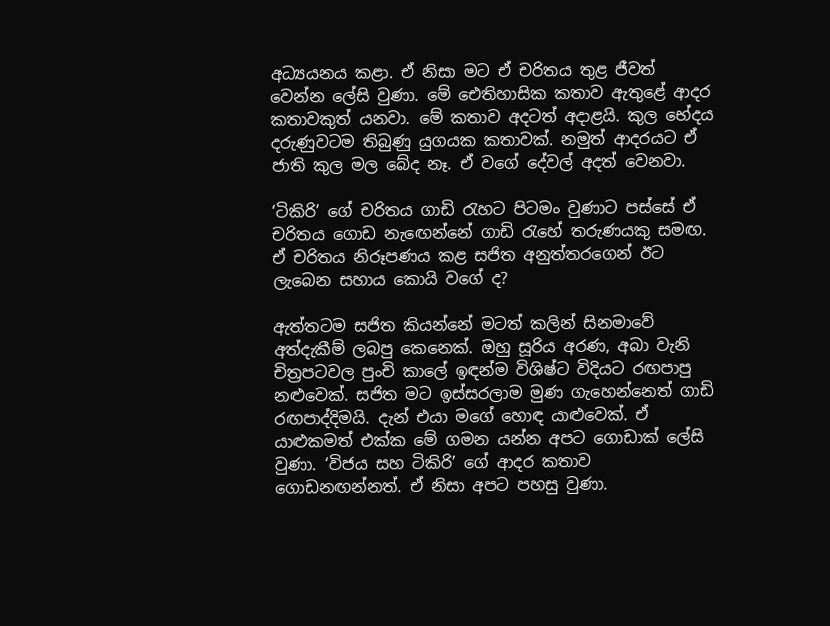අධ්‍යයනය කළා. ඒ නිසා මට ඒ චරිතය තුළ ජීවත් වෙන්න ලේසි වුණා. මේ ඓතිහාසික කතාව ඇතුළේ ආදර කතාවකුත් යනවා. මේ කතාව අදටත් අදාළයි. කුල භේදය දරුණුවටම තිබුණු යුගයක කතාවක්. නමුත් ආදරයට ඒ ජාති කුල මල බේද නෑ. ඒ වගේ දේවල් අදත් වෙනවා.

‘ටිකිරි’ ගේ චරිතය ගාඩි රැහට පිටමං වුණාට පස්සේ ඒ චරිතය ගොඩ නැඟෙන්නේ ගාඩි රැහේ තරුණයකු සමඟ. ඒ චරිතය නිරූපණය කළ සජිත අනුත්තරගෙන් ඊට ලැබෙන සහාය කොයි වගේ ද?

ඇත්තටම සජිත කියන්නේ මටත් කලින් සිනමාවේ අත්දැකීම් ලබපු කෙනෙක්. ඔහු සූරිය අරණ, අබා වැනි චිත්‍රපටවල පුංචි කාලේ ඉඳන්ම විශිෂ්ට විදියට රඟපාපු නළුවෙක්. සජිත මට ඉස්සරලාම මුණ ගැහෙන්නෙත් ගාඩි රඟපාද්දිමයි. දැන් එයා මගේ හොඳ යාළුවෙක්. ඒ යාළුකමත් එක්ක මේ ගමන යන්න අපට ගොඩාක් ලේසි වුණා. ‘විජය සහ ටිකිරි’ ගේ ආදර කතාව ගොඩනඟන්නත්. ඒ නිසා අපට පහසු වුණා.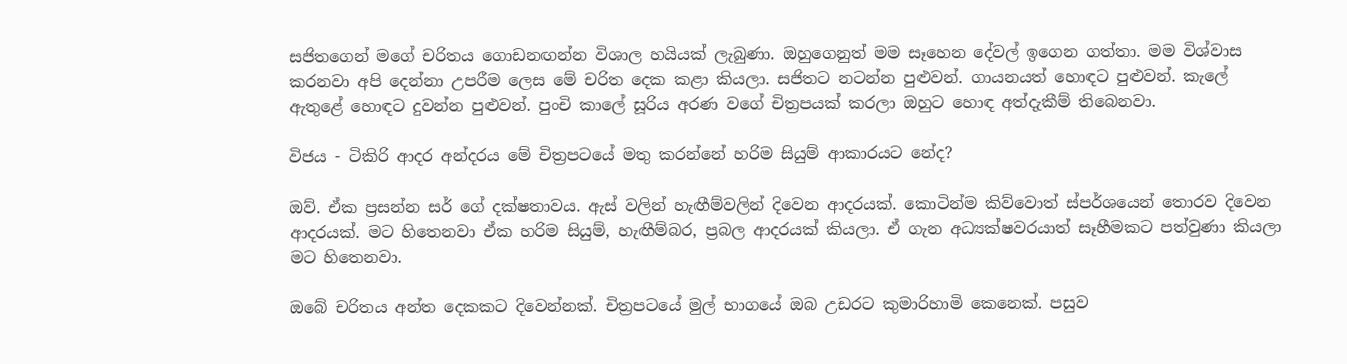සජිතගෙන් මගේ චරිතය ගොඩනඟන්න විශාල හයියක් ලැබුණා. ඔහුගෙනුත් මම සෑහෙන දේවල් ඉගෙන ගත්තා. මම විශ්වාස කරනවා අපි දෙන්නා උපරීම ලෙස මේ චරිත දෙක කළා කියලා. සජිතට නටන්න පුළුවන්. ගායනයත් හොඳට පුළුවන්. කැලේ ඇතුළේ හොඳට දුවන්න පුළුවන්. පුංචි කාලේ සූරිය අරණ වගේ චිත්‍රපයක් කරලා ඔහුට හොඳ අත්දැකීම් තිබෙනවා.

විජය - ටිකිරි ආදර අන්දරය මේ චිත්‍රපටයේ මතු කරන්නේ හරිම සියුම් ආකාරයට නේද?

ඔව්. ඒක ප්‍රසන්න සර් ගේ දක්ෂතාවය. ඇස් වලින් හැඟීම්වලින් දිවෙන ආදරයක්. කොටින්ම කිව්වොත් ස්පර්ශයෙන් තොරව දිවෙන ආදරයක්. මට හිතෙනවා ඒක හරිම සියුම්, හැඟීම්බර, ප්‍රබල ආදරයක් කියලා. ඒ ගැන අධ්‍යක්ෂවරයාත් සෑහීමකට පත්වුණා කියලා මට හිතෙනවා.

ඔබේ චරිතය අන්ත දෙකකට දිවෙන්නක්. චිත්‍රපටයේ මුල් භාගයේ ඔබ උඩරට කුමාරිහාමි කෙනෙක්. පසුව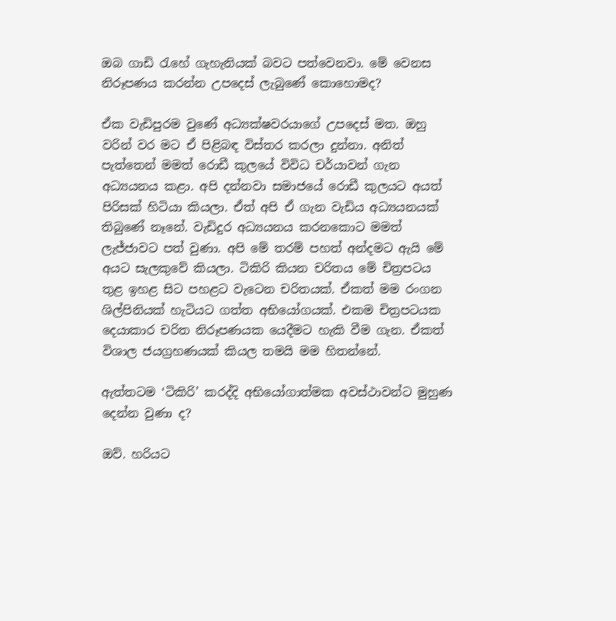ඔබ ගාඩි රැහේ ගැහැනියක් බවට පත්වෙනවා. මේ වෙනස නිරූපණය කරන්න උපදෙස් ලැබුණේ කොහොමද?

ඒක වැඩිපුරම වුණේ අධ්‍යක්ෂවරයාගේ උපදෙස් මත. ඔහු වරින් වර මට ඒ පිළිබඳ විස්තර කරලා දුන්නා. අනිත් පැත්තෙන් මමත් රොඩී කුලයේ විවිධ චර්යාවන් ගැන අධ්‍යයනය කළා. අපි දන්නවා සමාජයේ රොඩී කුලයට අයත් පිරිසක් හිටියා කියලා. ඒත් අපි ඒ ගැන වැඩිය අධ්‍යයනයක් තිබුණේ නෑනේ. වැඩිදුර අධ්‍යයනය කරනකොට මමත් ලැජ්ජාවට පත් වුණා. අපි මේ තරම් පහත් අන්දමට ඇයි මේ අයට සැලකුවේ කියලා. ටිකිරි කියන චරිතය මේ චිත්‍රපටය තුළ ඉහළ සිට පහළට වැටෙන චරිතයක්. ඒකත් මම රංගන ශිල්පිනියක් හැටියට ගත්ත අභියෝගයක්. එකම චිත්‍රපටයක දෙයාකාර චරිත නිරූපණයක යෙදීමට හැකි වීම ගැන. ඒකත් විශාල ජයග්‍රහණයක් කියල තමයි මම හිතන්නේ.

ඇත්තටම ‘ටිකිරි’ කරද්දි අභියෝගාත්මක අවස්ථාවන්ට මුහුණ දෙන්න වුණා ද?

ඔව්. හරියට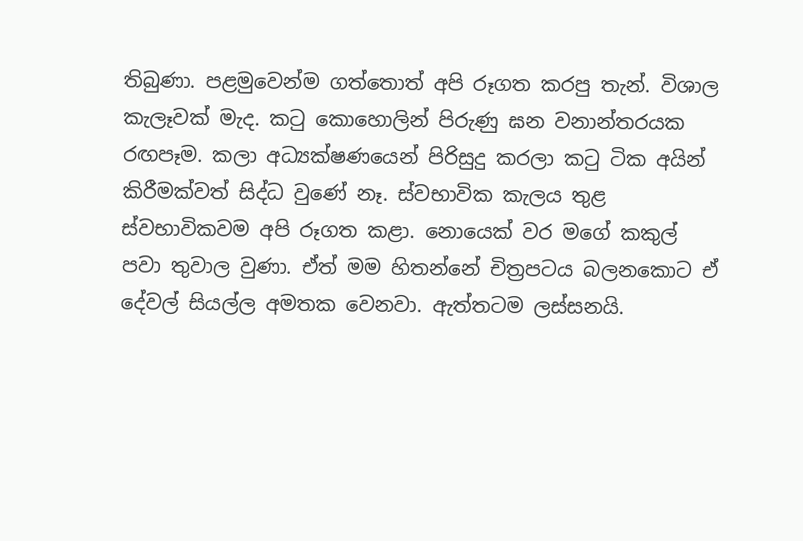තිබුණා. පළමුවෙන්ම ගත්තොත් අපි රූගත කරපු තැන්. විශාල කැලෑවක් මැද. කටු කොහොලින් පිරුණු ඝන වනාන්තරයක රඟපෑම. කලා අධ්‍යක්ෂණයෙන් පිරිසුදු කරලා කටු ටික අයින් කිරීමක්වත් සිද්ධ වුණේ නෑ. ස්වභාවික කැලය තුළ ස්වභාවිකවම අපි රූගත කළා. නොයෙක් වර මගේ කකුල් පවා තුවාල වුණා. ඒත් මම හිතන්නේ චිත්‍රපටය බලනකොට ඒ දේවල් සියල්ල අමතක වෙනවා. ඇත්තටම ලස්සනයි.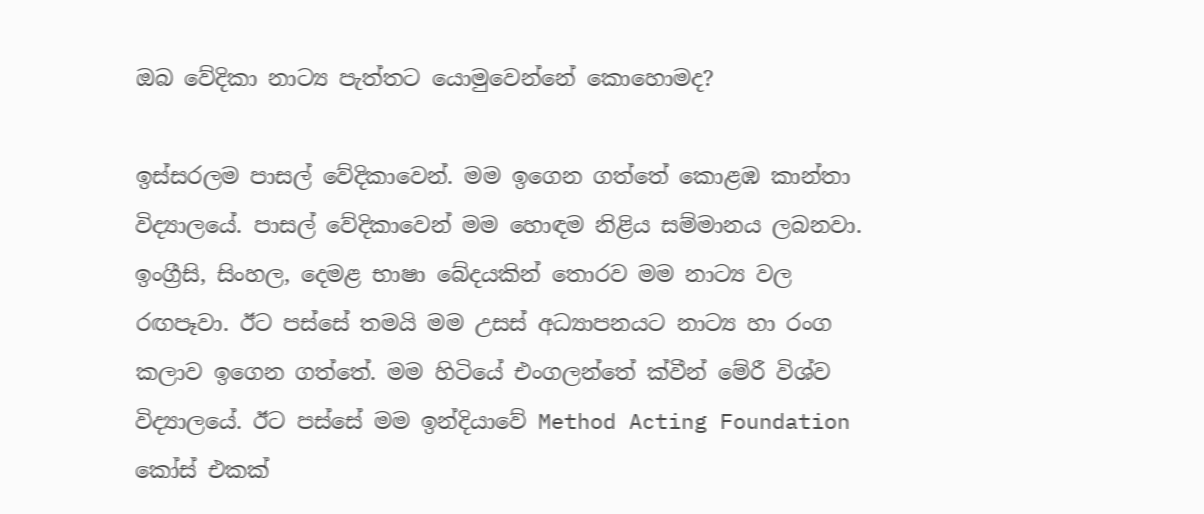ඔබ වේදිකා නාට්‍ය පැත්තට යොමුවෙන්නේ කොහොමද?

ඉස්සරලම පාසල් වේදිකාවෙන්. මම ඉගෙන ගත්තේ කොළඹ කාන්තා විද්‍යාලයේ. පාසල් වේදිකාවෙන් මම හොඳම නිළිය සම්මානය ලබනවා. ඉංග්‍රීසි, සිංහල, දෙමළ භාෂා බේදයකින් තොරව මම නාට්‍ය වල රඟපෑවා. ඊට පස්සේ තමයි මම උසස් අධ්‍යාපනයට නාට්‍ය හා රංග කලාව ඉගෙන ගත්තේ. මම හිටියේ එංගලන්තේ ක්වීන් මේරී විශ්ව විද්‍යාලයේ. ඊට පස්සේ මම ඉන්දියාවේ Method Acting Foundation කෝස් එකක්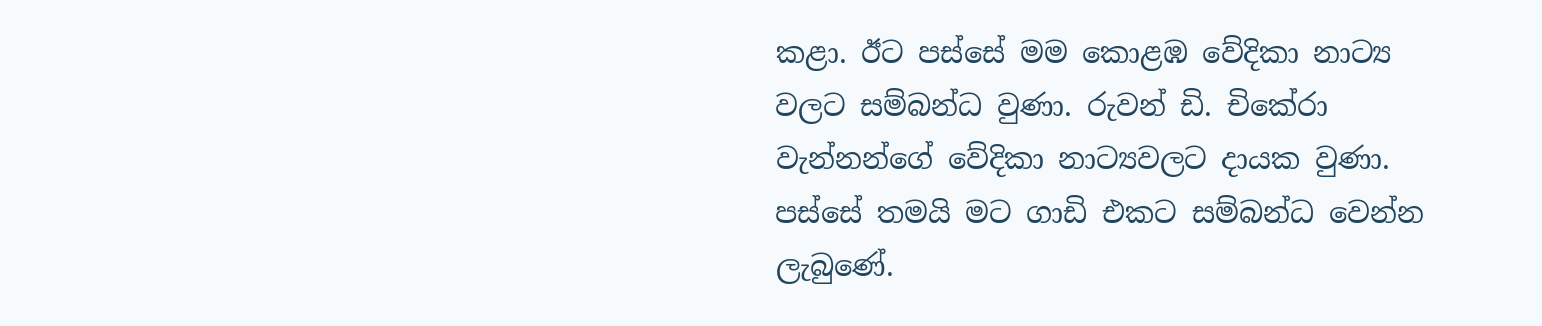කළා. ඊට පස්සේ මම කොළඹ වේදිකා නාට්‍ය වලට සම්බන්ධ වුණා. රුවන් ඩි. චිකේරා වැන්නන්ගේ වේදිකා නාට්‍යවලට දායක වුණා. පස්සේ තමයි මට ගාඩි එකට සම්බන්ධ වෙන්න ලැබුණේ.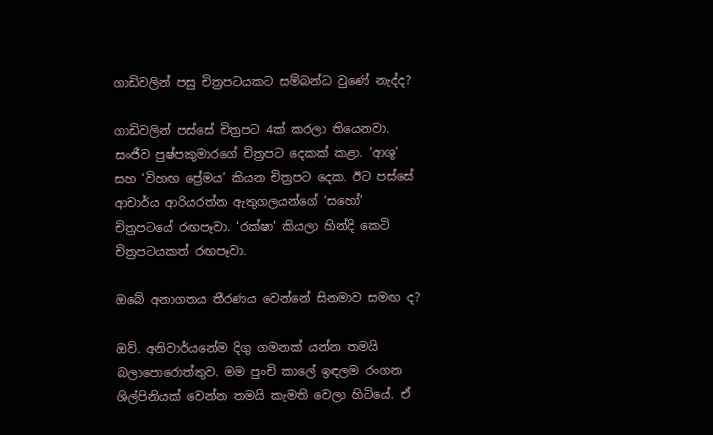ගාඩිවලින් පසු චිත්‍රපටයකට සම්බන්ධ වුණේ නැද්ද?

ගාඩිවලින් පස්සේ චිත්‍රපට 4ක් කරලා තියෙනවා. සංජීව පුෂ්පකුමාරගේ චිත්‍රපට දෙකක් කළා. ‘ආශූ’ සහ ‘විහඟ ප්‍රේමය’ කියන චිත්‍රපට දෙක. ඊට පස්සේ ආචාර්ය ආරියරත්න ඇතුගලයන්ගේ ‘සහෝ’ චිත්‍රපටයේ රඟපෑවා. ‘රක්ෂා’ කියලා හින්දි කෙටි චිත්‍රපටයකත් රඟපෑවා.

ඔබේ අනාගතය තීරණය වෙන්නේ සිනමාව සමඟ ද?

ඔව්. අනිවාර්යනේම දිගු ගමනක් යන්න තමයි බලාපොරොත්තුව. මම පුංචි කාලේ ඉඳලම රංගන ශිල්පිනියක් වෙන්න තමයි කැමති වෙලා හිටියේ. ඒ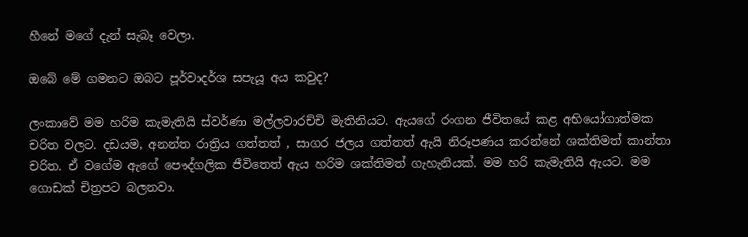හීනේ මගේ දැන් සැබෑ වෙලා.

ඔබේ මේ ගමනට ඔබට පූර්වාදර්ශ සපැයූ අය කවුද?

ලංකාවේ මම හරිම කැමැතියි ස්වර්ණා මල්ලවාරච්චි මැතිනියට. ඇයගේ රංගන ජීවිතයේ කළ අභියෝගාත්මක චරිත වලට. දඩයම, අනන්ත රාත්‍රිය ගත්තත් , සාගර ජලය ගත්තත් ඇයි නිරූපණය කරන්නේ ශක්තිමත් කාන්තා චරිත. ඒ වගේම ඇගේ පෞද්ගලික ජීවිතෙත් ඇය හරිම ශක්තිමත් ගැහැනියක්. මම හරි කැමැතියි ඇයට. මම ගොඩක් චිත්‍රපට බලනවා.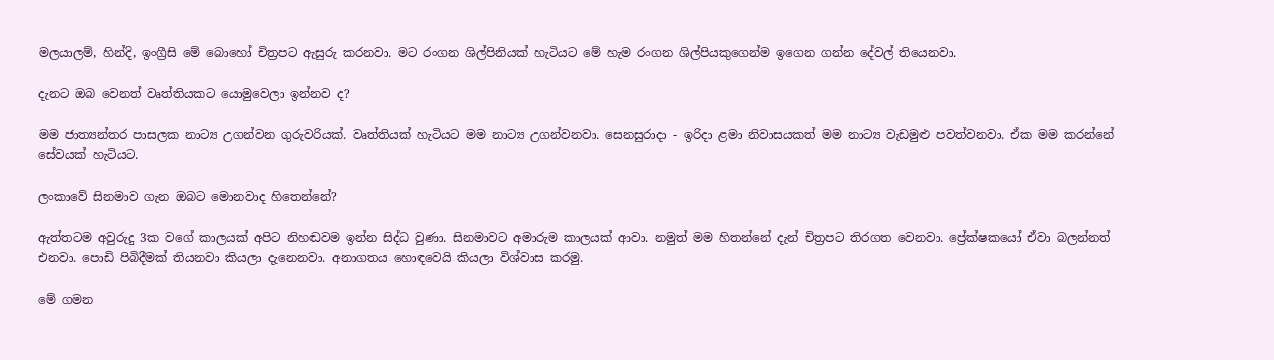මලයාලම්, හින්දි, ඉංග්‍රීසි මේ බොහෝ චිත්‍රපට ඇසුරු කරනවා. මට රංගන ශිල්පිනියක් හැටියට මේ හැම රංගන ශිල්පියකුගෙන්ම ඉගෙන ගන්න දේවල් තියෙනවා.

දැනට ඔබ වෙනත් වෘත්තියකට යොමුවෙලා ඉන්නව ද?

මම ජාත්‍යන්තර පාසලක නාට්‍ය උගන්වන ගුරුවරියක්. වෘත්තියක් හැටියට මම නාට්‍ය උගන්වනවා. සෙනසුරාදා - ඉරිදා ළමා නිවාසයකත් මම නාට්‍ය වැඩමුළු පවත්වනවා. ඒක මම කරන්නේ සේවයක් හැටියට.

ලංකාවේ සිනමාව ගැන ඔබට මොනවාද හිතෙන්නේ?

ඇත්තටම අවුරුදු 3ක වගේ කාලයක් අපිට නිහඬවම ඉන්න සිද්ධ වුණා. සිනමාවට අමාරුම කාලයක් ආවා. නමුත් මම හිතන්නේ දැන් චිත්‍රපට තිරගත වෙනවා. ප්‍රේක්ෂකයෝ ඒවා බලන්නත් එනවා. පොඩි පිබිදීමක් තියනවා කියලා දැනෙනවා. අනාගතය හොඳවෙයි කියලා විශ්වාස කරමු.

මේ ගමන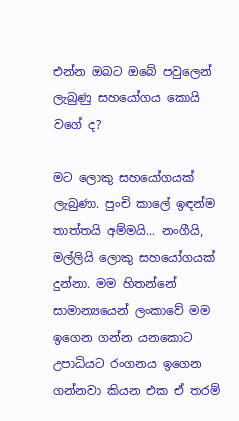එන්න ඔබට ඔබේ පවුලෙන් ලැබුණු සහයෝගය කොයි වගේ ද?

මට ලොකු සහයෝගයක් ලැබුණා. පුංචි කාලේ ඉඳන්ම තාත්තයි අම්මයි... නංගීයි, මල්ලියි ලොකු සහයෝගයක් දුන්නා. මම හිතන්නේ සාමාන්‍යයෙන් ලංකාවේ මම ඉගෙන ගන්න යනකොට උපාධියට රංගනය ඉගෙන ගන්නවා කියන එක ඒ තරම්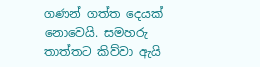ගණන් ගත්ත දෙයක් නොවෙයි. සමහරු තාත්තට කිව්වා ඇයි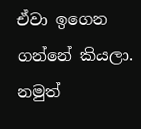ඒවා ඉගෙන ගන්නේ කියලා. නමුත්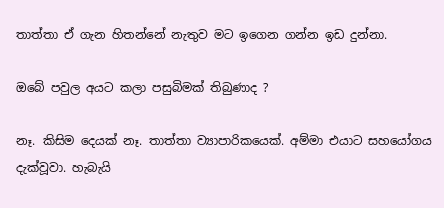තාත්තා ඒ ගැන හිතන්නේ නැතුව මට ඉගෙන ගන්න ඉඩ දුන්නා.

ඔබේ පවුල අයට කලා පසුබිමක් තිබුණාද ?

නෑ. කිසිම දෙයක් නෑ. තාත්තා ව්‍යාපාරිකයෙක්. අම්මා එයාට සහයෝගය දැක්වූවා. හැබැයි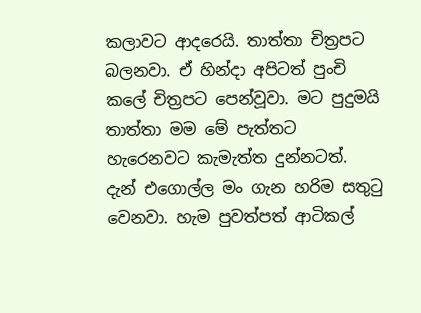කලාවට ආදරෙයි. තාත්තා චිත්‍රපට බලනවා. ඒ හින්දා අපිටත් පුංචි කලේ චිත්‍රපට පෙන්වූවා. මට පුදුමයි තාත්තා මම මේ පැත්තට හැරෙනවට කැමැත්ත දුන්නටත්. දැන් එගොල්ල මං ගැන හරිම සතුටු වෙනවා. හැම පුවත්පත් ආටිකල්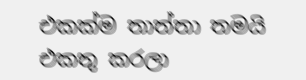එකක්ම තාත්තා තමයි එකතු කරලා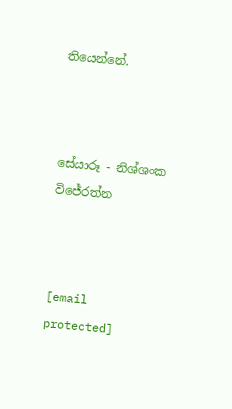තියෙන්නේ.



සේයාරූ - නිශ්ශංක විජේරත්න



[email protected]